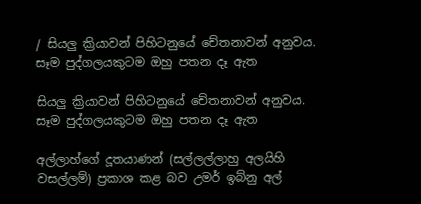/ සියලු ක්‍රියාවන් පිහිටනුයේ චේතනාවන් අනුවය. සෑම පුද්ගලයකුටම ඔහු පතන දෑ ඇත

සියලු ක්‍රියාවන් පිහිටනුයේ චේතනාවන් අනුවය. සෑම පුද්ගලයකුටම ඔහු පතන දෑ ඇත

අල්ලාහ්ගේ දූතයාණන් (සල්ලල්ලාහු අලයිහි වසල්ලම්) ප්‍රකාශ කළ බව උමර් ඉබ්නු අල්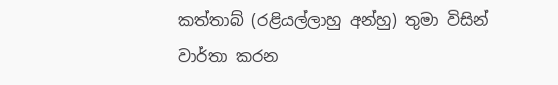කත්තාබ් (රළියල්ලාහු අන්හු) තුමා විසින් වාර්තා කරන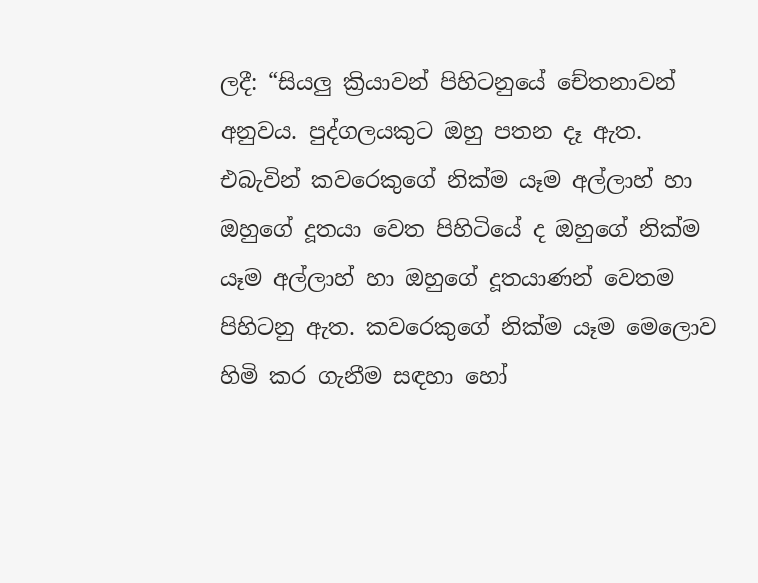ලදී: “සියලු ක්‍රියාවන් පිහිටනුයේ චේතනාවන් අනුවය. පුද්ගලයකුට ඔහු පතන දෑ ඇත. එබැවින් කවරෙකුගේ නික්ම යෑම අල්ලාහ් හා ඔහුගේ දූතයා වෙත පිහිටියේ ද ඔහුගේ නික්ම යෑම අල්ලාහ් හා ඔහුගේ දූතයාණන් වෙතම පිහිටනු ඇත. කවරෙකුගේ නික්ම යෑම මෙලොව හිමි කර ගැනීම සඳහා හෝ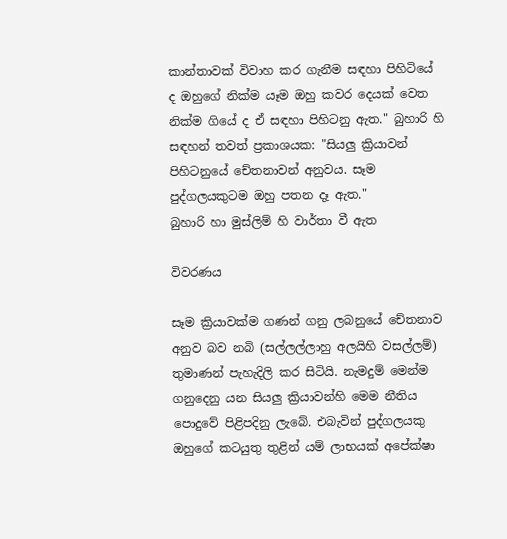කාන්තාවක් විවාහ කර ගැනීම සඳහා පිහිටියේ ද ඔහුගේ නික්ම යෑම ඔහු කවර දෙයක් වෙත නික්ම ගියේ ද ඒ සඳහා පිහිටනු ඇත." බුහාරි හි සඳහන් තවත් ප්‍රකාශයක: "සියලු ක්‍රියාවන් පිහිටනුයේ චේතනාවන් අනුවය. සෑම පුද්ගලයකුටම ඔහු පතන දෑ ඇත."
බුහාරි හා මුස්ලිම් හි වාර්තා වී ඇත

විවරණය

සෑම ක්‍රියාවක්ම ගණන් ගනු ලබනුයේ චේතනාව අනුව බව නබි (සල්ලල්ලාහු අලයිහි වසල්ලම්) තුමාණන් පැහැදිලි කර සිටියි. නැමදුම් මෙන්ම ගනුදෙනු යන සියලු ක්‍රියාවන්හි මෙම නීතිය පොදුවේ පිළිපදිනු ලැබේ. එබැවින් පුද්ගලයකු ඔහුගේ කටයුතු තුළින් යම් ලාභයක් අපේක්ෂා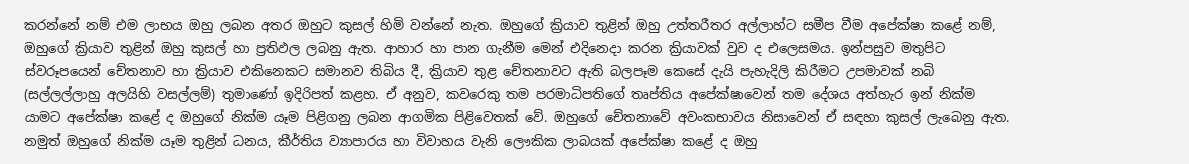කරන්නේ නම් එම ලාභය ඔහු ලබන අතර ඔහුට කුසල් හිමි වන්නේ නැත. ඔහුගේ ක්‍රියාව තුළින් ඔහු උත්තරීතර අල්ලාහ්ට සමීප වීම අපේක්ෂා කළේ නම්, ඔහුගේ ක්‍රියාව තුළින් ඔහු කුසල් හා ප්‍රතිඵල ලබනු ඇත. ආහාර හා පාන ගැනීම මෙන් එදිනෙදා කරන ක්‍රියාවක් වුව ද එලෙසමය. ඉන්පසුව මතුපිට ස්වරූපයෙන් චේතනාව හා ක්‍රියාව එකිනෙකට සමානව තිබිය දී, ක්‍රියාව තුළ චේතනාවට ඇති බලපෑම කෙසේ දැයි පැහැදිලි කිරීමට උපමාවක් නබි (සල්ලල්ලාහු අලයිහි වසල්ලම්) තුමාණෝ ඉදිරිපත් කළහ. ඒ අනුව, කවරෙකු තම පරමාධිපතිගේ තෘප්තිය අපේක්ෂාවෙන් තම දේශය අත්හැර ඉන් නික්ම යාමට අපේක්ෂා කළේ ද ඔහුගේ නික්ම යෑම පිළිගනු ලබන ආගමික පිළිවෙතක් වේ. ඔහුගේ චේතනාවේ අවංකභාවය නිසාවෙන් ඒ සඳහා කුසල් ලැබෙනු ඇත. නමුත් ඔහුගේ නික්ම යෑම තුළින් ධනය, කීර්තිය ව්‍යාපාරය හා විවාහය වැනි ලෞකික ලාබයක් අපේක්ෂා කළේ ද ඔහු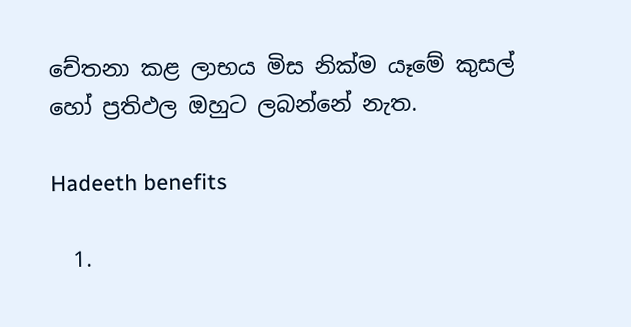චේතනා කළ ලාභය මිස නික්ම යෑමේ කුසල් හෝ ප්‍රතිඵල ඔහුට ලබන්නේ නැත.

Hadeeth benefits

  1.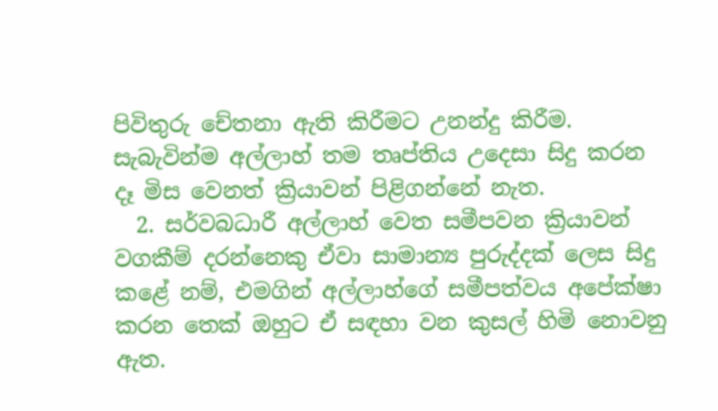පිවිතුරු චේතනා ඇති කිරීමට උනන්දු කිරීම. සැබැවින්ම අල්ලාහ් තම තෘප්තිය උදෙසා සිදු කරන දෑ මිස වෙනත් ක්‍රියාවන් පිළිගන්නේ නැත.
  2. සර්වබධාරී අල්ලාහ් වෙත සමීපවන ක්‍රියාවන් වගකීම් දරන්නෙකු ඒවා සාමාන්‍ය පුරුද්දක් ලෙස සිදු කළේ නම්, එමගින් අල්ලාහ්ගේ සමීපත්වය අපේක්ෂා කරන තෙක් ඔහුට ඒ සඳහා වන කුසල් හිමි නොවනු ඇත.